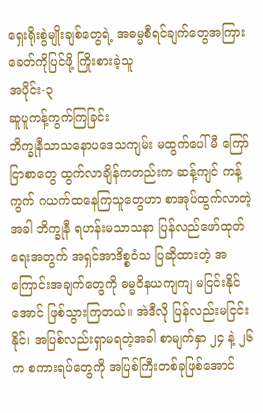ရှေးရိုးစွဲမျိုးချစ်တွေရဲ့ အဓမ္မစီရင်ချက်တွေအကြား ခေတ်ကိုပြင်ဖို့ ကြိုးစားခဲ့သူ
အပိုင်း-၃
ဆူပူကန့်ကွက်ကြခြင်း
ဘိက္ခုနီသာသနောပဒေသကျမ်း မထွက်ပေါ်မီ ကြော်ငြာစာတွေ ထွက်လာချိန်ကတည်းက ဆန့်ကျင် ကန့်ကွက် ဂယက်ထနေကြသူတွေဟာ စာအုပ်ထွက်လာတဲ့အခါ ဘိက္ခုနီ ရဟန်းမသာသနာ ပြန်လည်ဖော်ထုတ်ရေးအတွက် အရှင်အာဒိစ္စဝံသ ပြဆိုထားတဲ့ အကြောင်းအချက်တွေကို ဓမ္မဝိနယကျကျ မငြင်းနိုင်အောင် ဖြစ်သွားကြတယ်။ အဲဒီလို ပြန်လည်းမငြင်းနိုင်၊ အပြစ်လည်းရှာမရတဲ့အခါ စာမျက်နှာ ၂၄ နဲ့ ၂၆ က စကားရပ်တွေကို အပြစ်ကြီးတစ်ခုဖြစ်အောင်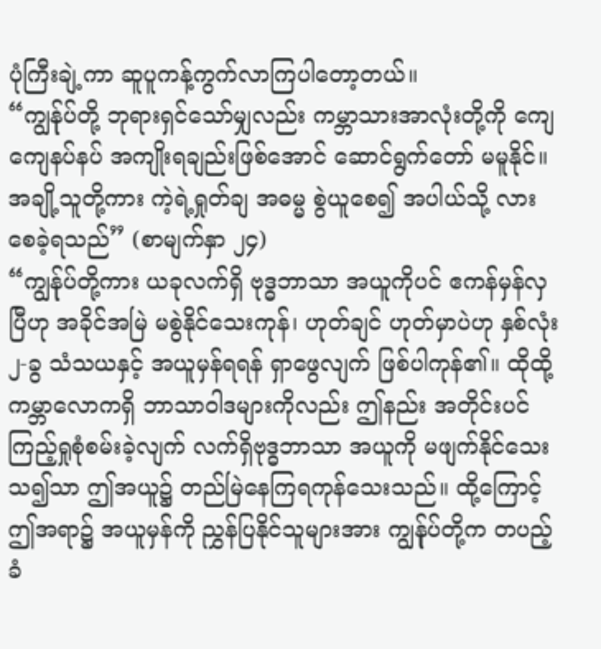ပုံကြီးချဲ့ကာ ဆူပူကန့်ကွက်လာကြပါတော့တယ်။
“ကျွန်ုပ်တို့ ဘုရားရှင်သော်မျှလည်း ကမ္ဘာသားအာလုံးတို့ကို ကျေကျေနပ်နပ် အကျိုးရချည်းဖြစ်အောင် ဆောင်ရွက်တော် မမူနိုင်။ အချို့သူတို့ကား ကဲ့ရဲ့ရှုတ်ချ အဓမ္မ စွဲယူစေ၍ အပါယ်သို့ လားစေခဲ့ရသည်” (စာမျက်နှာ ၂၄)
“ကျွန်ုပ်တို့ကား ယခုလက်ရှိ ဗုဒ္ဓဘာသာ အယူကိုပင် ဧကန်မှန်လှပြီဟု အခိုင်အမြဲ မစွဲနိုင်သေးကုန်၊ ဟုတ်ချင် ဟုတ်မှာပဲဟု နှစ်လုံး ၂-ခွ သံသယနှင့် အယူမှန်ရရန် ရှာဖွေလျက် ဖြစ်ပါကုန်၏။ ထိုထို့ ကမ္ဘာလောကရှိ ဘာသာဝါဒများကိုလည်း ဤနည်း အတိုင်းပင် ကြည့်ရှုစုံစမ်းခဲ့လျက် လက်ရှိဗုဒ္ဓဘာသာ အယူကို မဖျက်နိုင်သေးသ၍သာ ဤအယူ၌ တည်မြဲနေကြရကုန်သေးသည်။ ထို့ကြောင့် ဤအရာ၌ အယူမှန်ကို ညွှန်ပြနိုင်သူများအား ကျွန်ုပ်တို့က တပည့်ခံ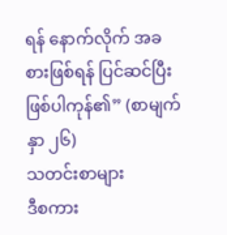ရန် နောက်လိုက် အခစားဖြစ်ရန် ပြင်ဆင်ပြီး ဖြစ်ပါကုန်၏” (စာမျက်နှာ ၂၆)
သတင်းစာများ
ဒီစကား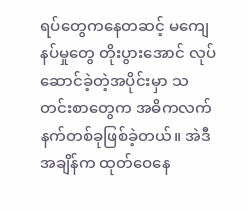ရပ်တွေကနေတဆင့် မကျေနပ်မှုတွေ တိုးပွားအောင် လုပ်ဆောင်ခဲ့တဲ့အပိုင်းမှာ သတင်းစာတွေက အဓိကလက်နက်တစ်ခုဖြစ်ခဲ့တယ်။ အဲဒီအချိန်က ထုတ်ဝေနေ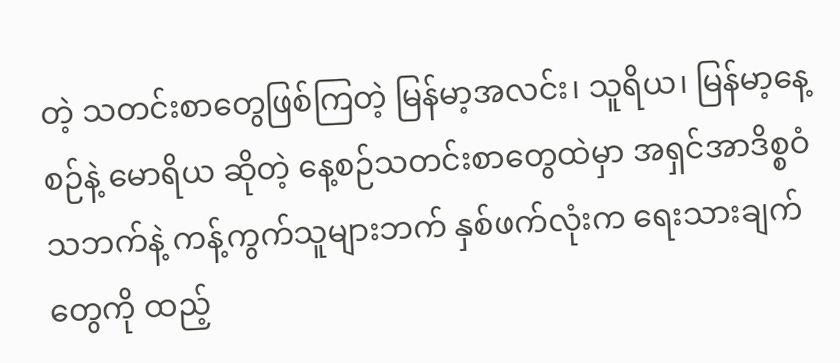တဲ့ သတင်းစာတွေဖြစ်ကြတဲ့ မြန်မာ့အလင်း၊ သူရိယ၊ မြန်မာ့နေ့စဉ်နဲ့ မောရိယ ဆိုတဲ့ နေ့စဉ်သတင်းစာတွေထဲမှာ အရှင်အာဒိစ္စဝံသဘက်နဲ့ ကန့်ကွက်သူများဘက် နှစ်ဖက်လုံးက ရေးသားချက်တွေကို ထည့်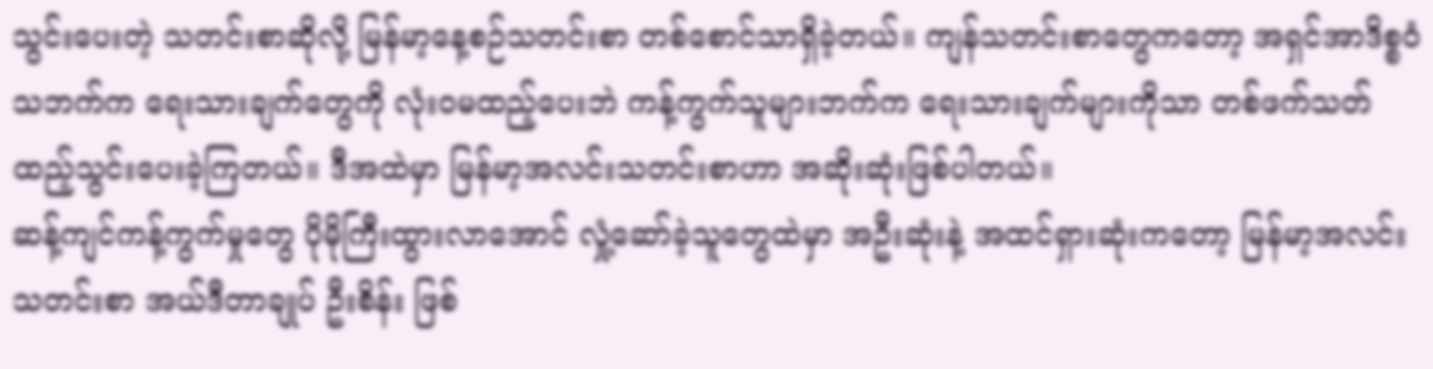သွင်းပေးတဲ့ သတင်းစာဆိုလို့ မြန်မာ့နေ့စဉ်သတင်းစာ တစ်စောင်သာရှိခဲ့တယ်။ ကျန်သတင်းစာတွေကတော့ အရှင်အာဒိစ္စဝံသဘက်က ရေးသားချက်တွေကို လုံးဝမထည့်ပေးဘဲ ကန့်ကွက်သူများဘက်က ရေးသားချက်များကိုသာ တစ်ဖက်သတ် ထည့်သွင်းပေးခဲ့ကြတယ်။ ဒီအထဲမှာ မြန်မာ့အလင်းသတင်းစာဟာ အဆိုးဆုံးဖြစ်ပါတယ်။
ဆန့်ကျင်ကန့်ကွက်မှုတွေ ပိုမိုကြီးထွားလာအောင် လှုံ့ဆော်ခဲ့သူတွေထဲမှာ အဦးဆုံးနဲ့ အထင်ရှားဆုံးကတော့ မြန်မာ့အလင်းသတင်းစာ အယ်ဒီတာချုပ် ဦးစိန်း ဖြစ်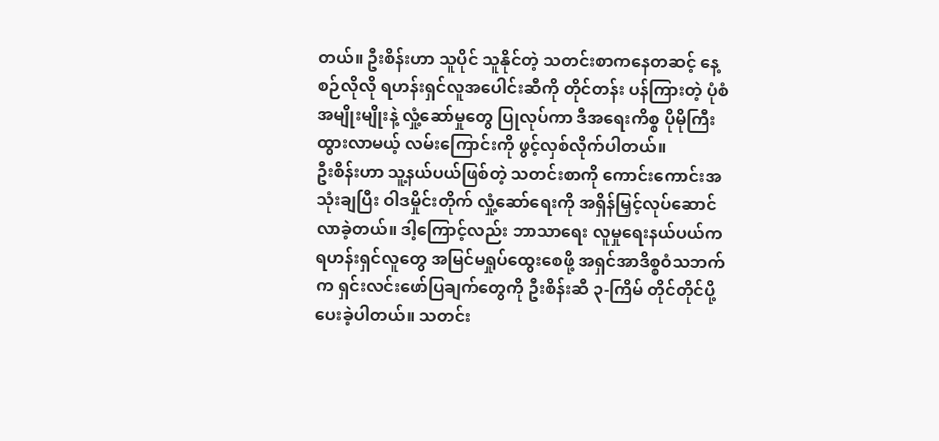တယ်။ ဦးစိန်းဟာ သူပိုင် သူနိုင်တဲ့ သတင်းစာကနေတဆင့် နေ့စဉ်လိုလို ရဟန်းရှင်လူအပေါင်းဆီကို တိုင်တန်း ပန်ကြားတဲ့ ပုံစံအမျိုးမျိုးနဲ့ လှုံ့ဆော်မှုတွေ ပြုလုပ်ကာ ဒီအရေးကိစ္စ ပိုမိုကြီးထွားလာမယ့် လမ်းကြောင်းကို ဖွင့်လှစ်လိုက်ပါတယ်။
ဦးစိန်းဟာ သူ့နယ်ပယ်ဖြစ်တဲ့ သတင်းစာကို ကောင်းကောင်းအသုံးချပြီး ဝါဒမှိုင်းတိုက် လှုံ့ဆော်ရေးကို အရှိန်မြှင့်လုပ်ဆောင်လာခဲ့တယ်။ ဒါ့ကြောင့်လည်း ဘာသာရေး လူမှုရေးနယ်ပယ်က ရဟန်းရှင်လူတွေ အမြင်မရှုပ်ထွေးစေဖို့ အရှင်အာဒိစ္စဝံသဘက်က ရှင်းလင်းဖော်ပြချက်တွေကို ဦးစိန်းဆီ ၃-ကြိမ် တိုင်တိုင်ပို့ပေးခဲ့ပါတယ်။ သတင်း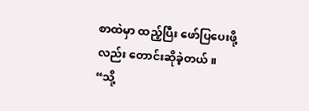စာထဲမှာ ထည့်ပြီး ဖော်ပြပေးဖို့လည်း တောင်းဆိုခဲ့တယ်။ “သို့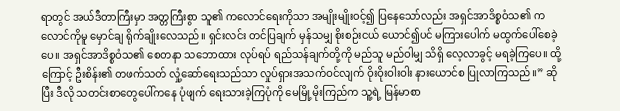ရာတွင် အယ်ဒီတာကြီးမှာ အတ္တကြီးစွာ သူ၏ ကလောင်ရေးကိုသာ အမျိုးမျိုးဝင့်၍ ပြနေသော်လည်း အရှင်အာဒိစ္စဝံသ၏ ကလောင်ကိုမူ မှောင်ချ ရိုက်ချိုးလေသည်။ ရှင်းလင်း တင်ပြချက် မှန်သမျှ စိုးစဉ်းငယ် ယောင်၍ပင် မကြားပေါက် မထွက်ပေါ်စေခဲ့ပေ။ အရှင်အာဒိစ္စဝံသ၏ စေတနာ သဘောထား လုပ်ရပ် ရည်သန်ချက်တို့ကို မည်သူ မည်ဝါမျှ သိရှိ လေ့လာခွင့် မရခဲ့ကြပေ။ ထို့ကြောင့် ဦးစိန်း၏ တဖက်သတ် လှုံ့ဆော်ရေးသည်သာ လှုပ်ရှားအသက်ဝင်လျက် ဝိုးဝိုးဝါးဝါး နားယောင်စ ပြုလာကြသည်။” ဆိုပြီး ဒီလို သတင်းစာတွေပေါ်ကနေ ပုံဖျက် ရေးသားခဲ့ကြပုံကို မေမြို့မိုးကြည်က သူ့ရဲ့ မြန်မာစာ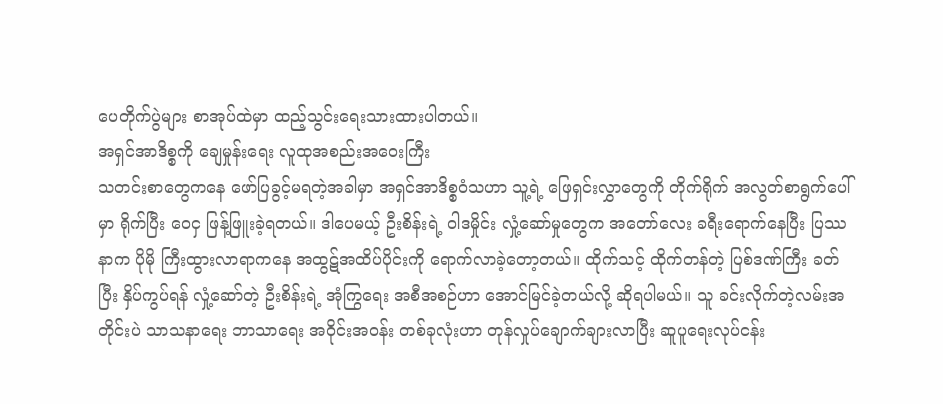ပေတိုက်ပွဲများ စာအုပ်ထဲမှာ ထည့်သွင်းရေးသားထားပါတယ်။
အရှင်အာဒိစ္စကို ချေမှုန်းရေး လူထုအစည်းအဝေးကြီး
သတင်းစာတွေကနေ ဖော်ပြခွင့်မရတဲ့အခါမှာ အရှင်အာဒိစ္စဝံသဟာ သူ့ရဲ့ ဖြေရှင်းလွှာတွေကို တိုက်ရိုက် အလွတ်စာရွက်ပေါ်မှာ ရိုက်ပြီး ဝေငှ ဖြန့်ဖြူးခဲ့ရတယ်။ ဒါပေမယ့် ဦးစိန်းရဲ့ ဝါဒမှိုင်း လှုံ့ဆော်မှုတွေက အတော်လေး ခရီးရောက်နေပြီး ပြဿနာက ပိုမို ကြီးထွားလာရာကနေ အထွဋ်အထိပ်ပိုင်းကို ရောက်လာခဲ့တော့တယ်။ ထိုက်သင့် ထိုက်တန်တဲ့ ပြစ်ဒဏ်ကြီး ခတ်ပြီး နှိပ်ကွပ်ရန် လှုံ့ဆော်တဲ့ ဦးစိန်းရဲ့ အုံကြွရေး အစီအစဉ်ဟာ အောင်မြင်ခဲ့တယ်လို့ ဆိုရပါမယ်။ သူ ခင်းလိုက်တဲ့လမ်းအတိုင်းပဲ သာသနာရေး ဘာသာရေး အဝိုင်းအဝန်း တစ်ခုလုံးဟာ တုန်လှုပ်ချောက်ချားလာပြီး ဆူပူရေးလုပ်ငန်း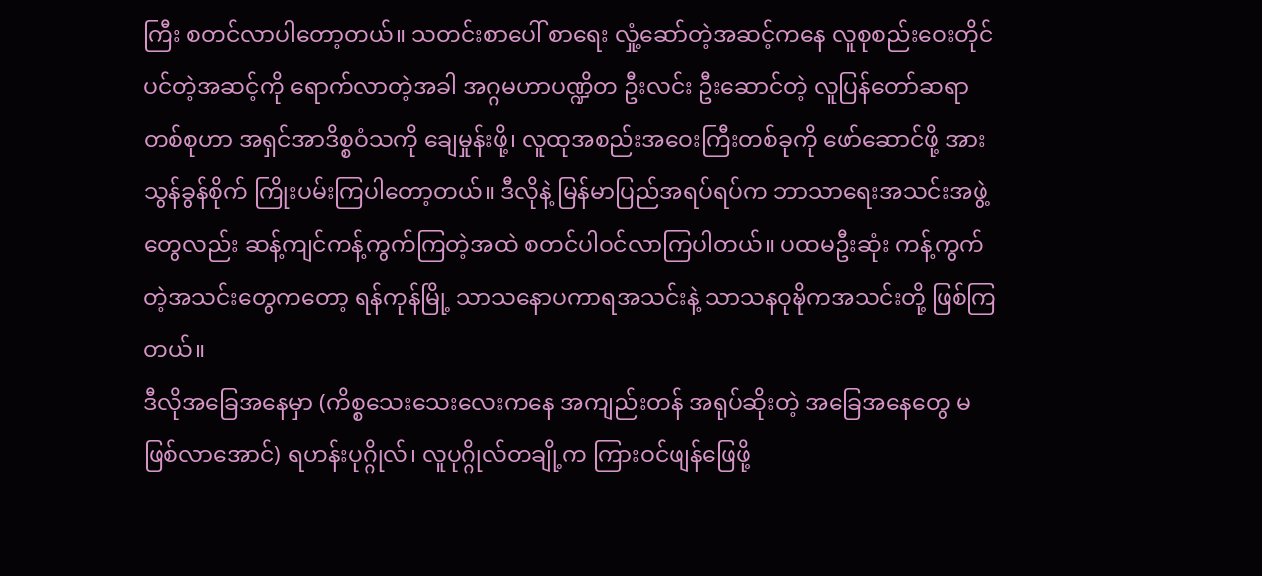ကြီး စတင်လာပါတော့တယ်။ သတင်းစာပေါ် စာရေး လှုံ့ဆော်တဲ့အဆင့်ကနေ လူစုစည်းဝေးတိုင်ပင်တဲ့အဆင့်ကို ရောက်လာတဲ့အခါ အဂ္ဂမဟာပဏ္ဍိတ ဦးလင်း ဦးဆောင်တဲ့ လူပြန်တော်ဆရာတစ်စုဟာ အရှင်အာဒိစ္စဝံသကို ချေမှုန်းဖို့၊ လူထုအစည်းအဝေးကြီးတစ်ခုကို ဖော်ဆောင်ဖို့ အားသွန်ခွန်စိုက် ကြိုးပမ်းကြပါတော့တယ်။ ဒီလိုနဲ့ မြန်မာပြည်အရပ်ရပ်က ဘာသာရေးအသင်းအဖွဲ့တွေလည်း ဆန့်ကျင်ကန့်ကွက်ကြတဲ့အထဲ စတင်ပါဝင်လာကြပါတယ်။ ပထမဦးဆုံး ကန့်ကွက်တဲ့အသင်းတွေကတော့ ရန်ကုန်မြို့ သာသနောပကာရအသင်းနဲ့ သာသနဝုဍ္ဎိကအသင်းတို့ ဖြစ်ကြတယ်။
ဒီလိုအခြေအနေမှာ (ကိစ္စသေးသေးလေးကနေ အကျည်းတန် အရုပ်ဆိုးတဲ့ အခြေအနေတွေ မဖြစ်လာအောင်) ရဟန်းပုဂ္ဂိုလ်၊ လူပုဂ္ဂိုလ်တချို့က ကြားဝင်ဖျန်ဖြေဖို့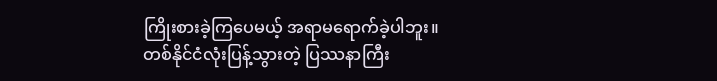ကြိုးစားခဲ့ကြပေမယ့် အရာမရောက်ခဲ့ပါဘူး။
တစ်နိုင်ငံလုံးပြန့်သွားတဲ့ ပြဿနာကြီး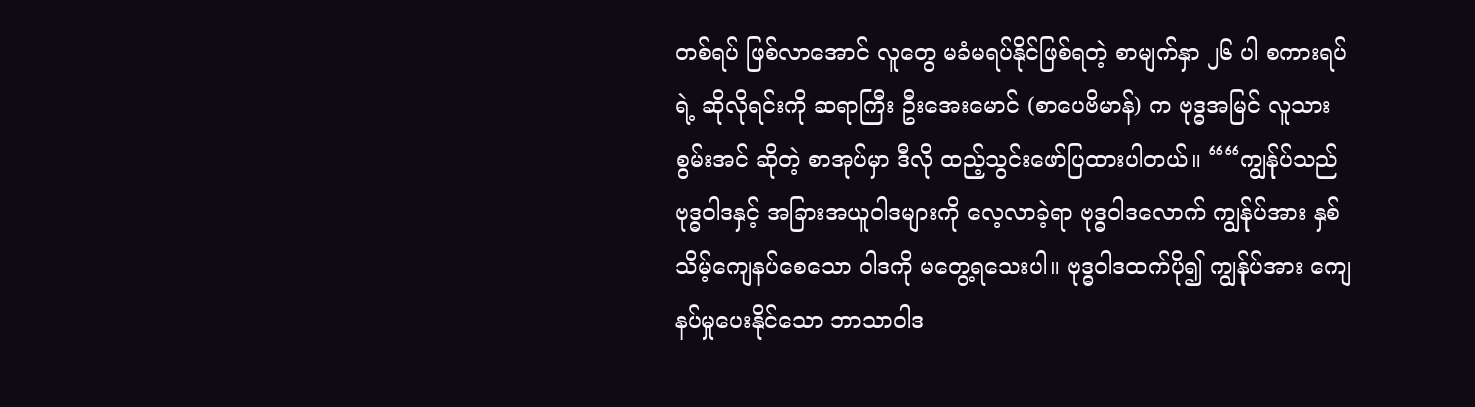တစ်ရပ် ဖြစ်လာအောင် လူတွေ မခံမရပ်နိုင်ဖြစ်ရတဲ့ စာမျက်နှာ ၂၆ ပါ စကားရပ်ရဲ့ ဆိုလိုရင်းကို ဆရာကြီး ဦးအေးမောင် (စာပေဗိမာန်) က ဗုဒ္ဓအမြင် လူသားစွမ်းအင် ဆိုတဲ့ စာအုပ်မှာ ဒီလို ထည့်သွင်းဖော်ပြထားပါတယ်။ ““ကျွန်ုပ်သည် ဗုဒ္ဓဝါဒနှင့် အခြားအယူဝါဒများကို လေ့လာခဲ့ရာ ဗုဒ္ဓဝါဒလောက် ကျွန်ုပ်အား နှစ်သိမ့်ကျေနပ်စေသော ဝါဒကို မတွေ့ရသေးပါ။ ဗုဒ္ဓဝါဒထက်ပို၍ ကျွန်ုပ်အား ကျေနပ်မှုပေးနိုင်သော ဘာသာဝါဒ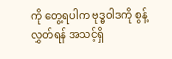ကို တွေ့ရပါက ဗုဒ္ဓဝါဒကို စွန့်လွှတ်ရန် အသင့်ရှိ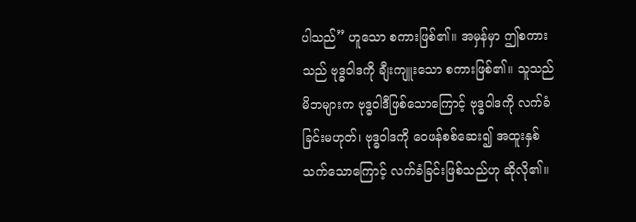ပါသည်” ဟူသော စကားဖြစ်၏။ အမှန်မှာ ဤစကားသည် ဗုဒ္ဓဝါဒကို ချီးကျူးသော စကားဖြစ်၏။ သူသည် မိဘများက ဗုဒ္ဓဝါဒီဖြစ်သောကြောင့် ဗုဒ္ဓဝါဒကို လက်ခံခြင်းမဟုတ်၊ ဗုဒ္ဓဝါဒကို ဝေဖန်စစ်ဆေး၍ အထူးနှစ်သက်သောကြောင့် လက်ခံခြင်းဖြစ်သည်ဟု ဆိုလို၏။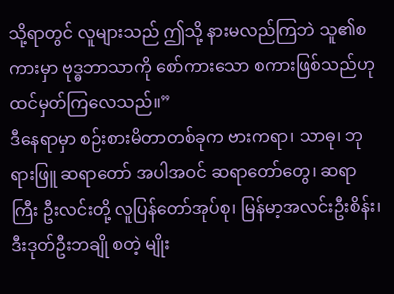သို့ရာတွင် လူများသည် ဤသို့ နားမလည်ကြဘဲ သူ၏စကားမှာ ဗုဒ္ဓဘာသာကို စော်ကားသော စကားဖြစ်သည်ဟု ထင်မှတ်ကြလေသည်။”
ဒီနေရာမှာ စဉ်းစားမိတာတစ်ခုက ဗားကရာ၊ သာဓု၊ ဘုရားဖြူ ဆရာတော် အပါအဝင် ဆရာတော်တွေ၊ ဆရာကြီး ဦးလင်းတို့ လူပြန်တော်အုပ်စု၊ မြန်မာ့အလင်းဦးစိန်း၊ ဒီးဒုတ်ဦးဘချို စတဲ့ မျိုး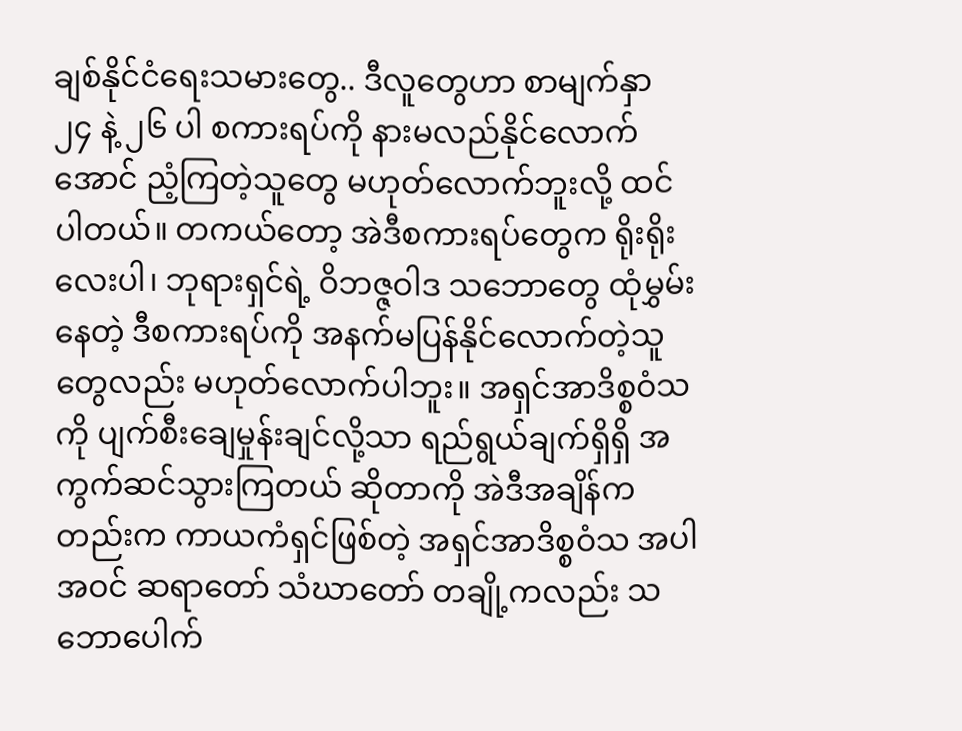ချစ်နိုင်ငံရေးသမားတွေ.. ဒီလူတွေဟာ စာမျက်နှာ ၂၄ နဲ့ ၂၆ ပါ စကားရပ်ကို နားမလည်နိုင်လောက်အောင် ညံ့ကြတဲ့သူတွေ မဟုတ်လောက်ဘူးလို့ ထင်ပါတယ်။ တကယ်တော့ အဲဒီစကားရပ်တွေက ရိုးရိုးလေးပါ၊ ဘုရားရှင်ရဲ့ ဝိဘဇ္ဇဝါဒ သဘောတွေ ထုံမွှမ်းနေတဲ့ ဒီစကားရပ်ကို အနက်မပြန်နိုင်လောက်တဲ့သူတွေလည်း မဟုတ်လောက်ပါဘူး။ အရှင်အာဒိစ္စဝံသကို ပျက်စီးချေမှုန်းချင်လို့သာ ရည်ရွယ်ချက်ရှိရှိ အကွက်ဆင်သွားကြတယ် ဆိုတာကို အဲဒီအချိန်ကတည်းက ကာယကံရှင်ဖြစ်တဲ့ အရှင်အာဒိစ္စဝံသ အပါအဝင် ဆရာတော် သံဃာတော် တချို့ကလည်း သဘောပေါက်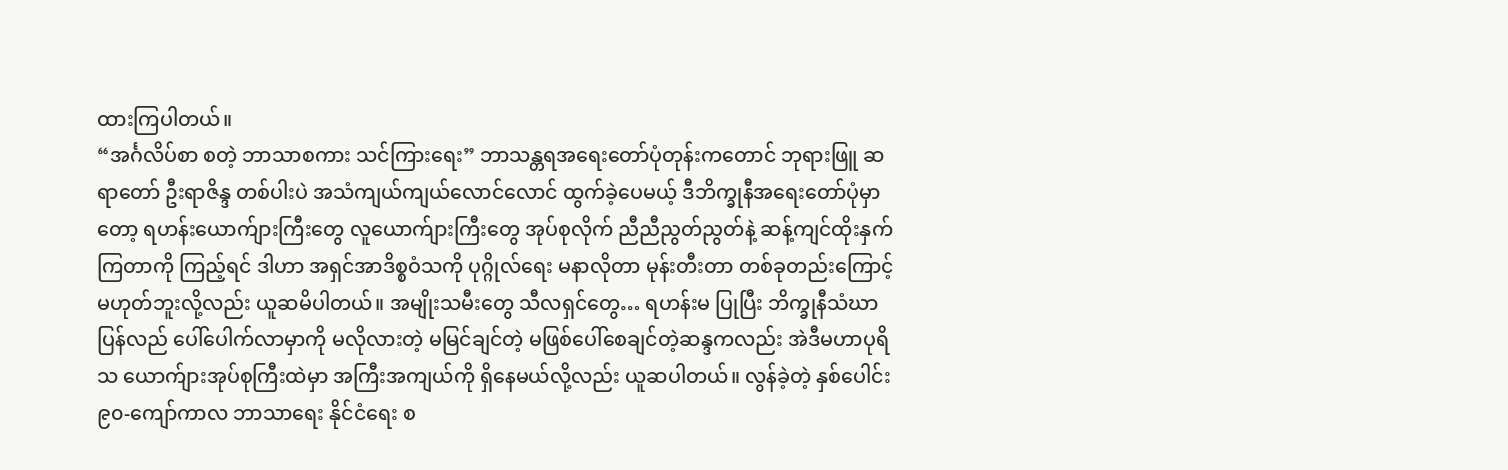ထားကြပါတယ်။
“အင်္ဂလိပ်စာ စတဲ့ ဘာသာစကား သင်ကြားရေး” ဘာသန္တရအရေးတော်ပုံတုန်းကတောင် ဘုရားဖြူ ဆရာတော် ဦးရာဇိန္ဒ တစ်ပါးပဲ အသံကျယ်ကျယ်လောင်လောင် ထွက်ခဲ့ပေမယ့် ဒီဘိက္ခုနီအရေးတော်ပုံမှာတော့ ရဟန်းယောက်ျားကြီးတွေ လူယောက်ျားကြီးတွေ အုပ်စုလိုက် ညီညီညွတ်ညွတ်နဲ့ ဆန့်ကျင်ထိုးနှက်ကြတာကို ကြည့်ရင် ဒါဟာ အရှင်အာဒိစ္စဝံသကို ပုဂ္ဂိုလ်ရေး မနာလိုတာ မုန်းတီးတာ တစ်ခုတည်းကြောင့် မဟုတ်ဘူးလို့လည်း ယူဆမိပါတယ်။ အမျိုးသမီးတွေ သီလရှင်တွေ… ရဟန်းမ ပြုပြီး ဘိက္ခုနီသံဃာ ပြန်လည် ပေါ်ပေါက်လာမှာကို မလိုလားတဲ့ မမြင်ချင်တဲ့ မဖြစ်ပေါ်စေချင်တဲ့ဆန္ဒကလည်း အဲဒီမဟာပုရိသ ယောက်ျားအုပ်စုကြီးထဲမှာ အကြီးအကျယ်ကို ရှိနေမယ်လို့လည်း ယူဆပါတယ်။ လွန်ခဲ့တဲ့ နှစ်ပေါင်း ၉၀-ကျော်ကာလ ဘာသာရေး နိုင်ငံရေး စ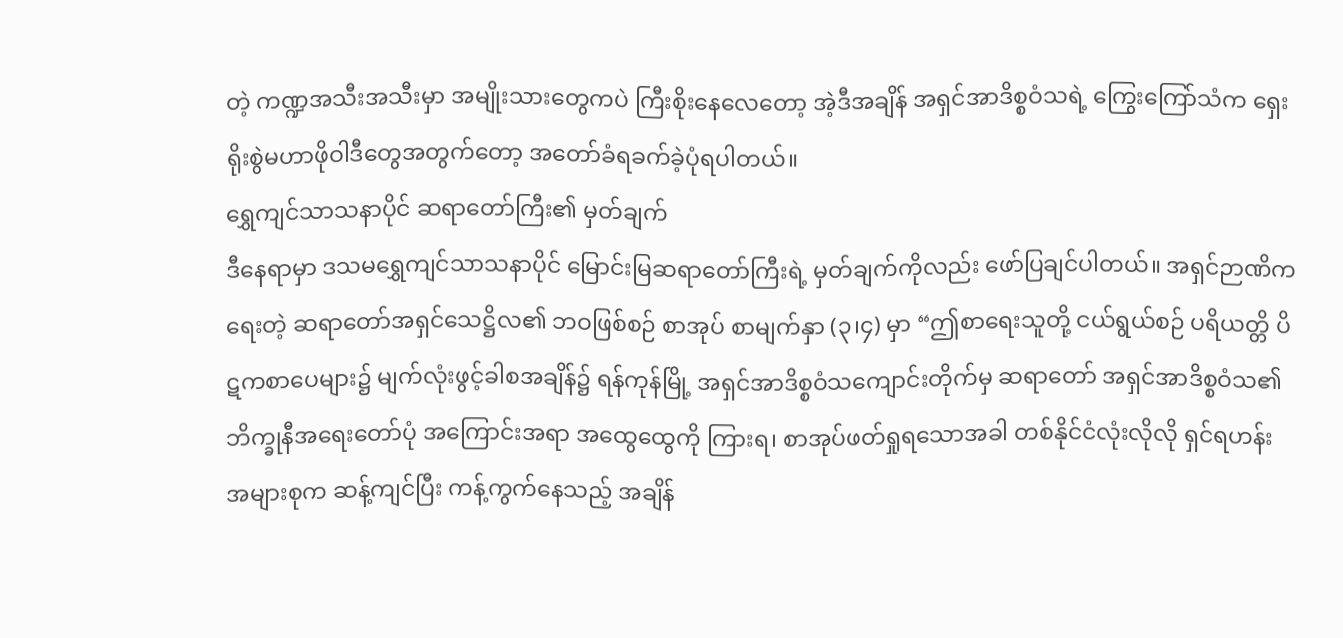တဲ့ ကဏ္ဍအသီးအသီးမှာ အမျိုးသားတွေကပဲ ကြီးစိုးနေလေတော့ အဲ့ဒီအချိန် အရှင်အာဒိစ္စဝံသရဲ့ ကြွေးကြော်သံက ရှေးရိုးစွဲမဟာဖိုဝါဒီတွေအတွက်တော့ အတော်ခံရခက်ခဲ့ပုံရပါတယ်။
ရွှေကျင်သာသနာပိုင် ဆရာတော်ကြီး၏ မှတ်ချက်
ဒီနေရာမှာ ဒသမရွှေကျင်သာသနာပိုင် မြောင်းမြဆရာတော်ကြီးရဲ့ မှတ်ချက်ကိုလည်း ဖော်ပြချင်ပါတယ်။ အရှင်ဉာဏိကရေးတဲ့ ဆရာတော်အရှင်သေဋ္ဌိလ၏ ဘဝဖြစ်စဉ် စာအုပ် စာမျက်နှာ (၃၊၄) မှာ “ဤစာရေးသူတို့ ငယ်ရွယ်စဉ် ပရိယတ္တိ ပိဋကစာပေများ၌ မျက်လုံးဖွင့်ခါစအချိန်၌ ရန်ကုန်မြို့ အရှင်အာဒိစ္စဝံသကျောင်းတိုက်မှ ဆရာတော် အရှင်အာဒိစ္စဝံသ၏ ဘိက္ခုနီအရေးတော်ပုံ အကြောင်းအရာ အထွေထွေကို ကြားရ၊ စာအုပ်ဖတ်ရှုရသောအခါ တစ်နိုင်ငံလုံးလိုလို ရှင်ရဟန်း အများစုက ဆန့်ကျင်ပြီး ကန့်ကွက်နေသည့် အချိန်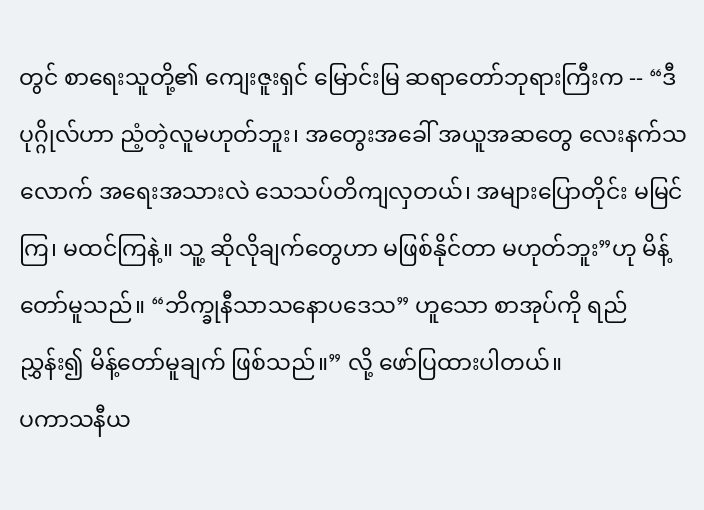တွင် စာရေးသူတို့၏ ကျေးဇူးရှင် မြောင်းမြ ဆရာတော်ဘုရားကြီးက -- “ဒီပုဂ္ဂိုလ်ဟာ ညံ့တဲ့လူမဟုတ်ဘူး၊ အတွေးအခေါ် အယူအဆတွေ လေးနက်သလောက် အရေးအသားလဲ သေသပ်တိကျလှတယ်၊ အများပြောတိုင်း မမြင်ကြ၊ မထင်ကြနဲ့။ သူ့ ဆိုလိုချက်တွေဟာ မဖြစ်နိုင်တာ မဟုတ်ဘူး”ဟု မိန့်တော်မူသည်။ “ဘိက္ခုနီသာသနောပဒေသ” ဟူသော စာအုပ်ကို ရည်ညွှန်း၍ မိန့်တော်မူချက် ဖြစ်သည်။” လို့ ဖော်ပြထားပါတယ်။
ပကာသနီယ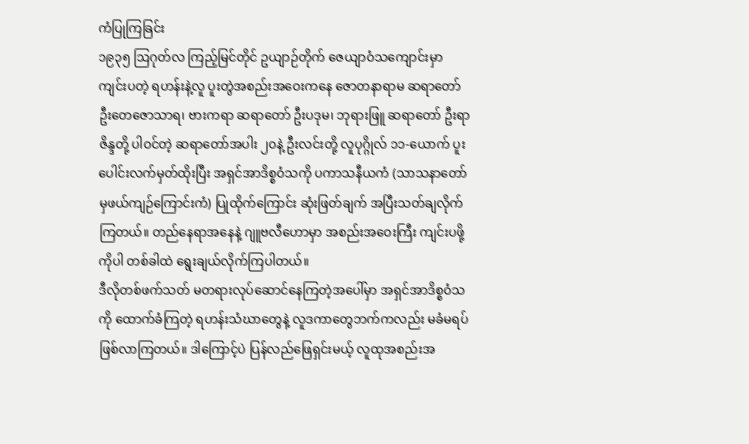ကံပြုကြခြင်း
၁၉၃၅ ဩဂုတ်လ ကြည့်မြင်တိုင် ဥယျာဉ်တိုက် ဇေယျာဝံသကျောင်းမှာ ကျင်းပတဲ့ ရဟန်းနဲ့လူ ပူးတွဲအစည်းအဝေးကနေ ဇောတနာရာမ ဆရာတော် ဦးတေဇောသာရ၊ ဗားကရာ ဆရာတော် ဦးပဒုမ၊ ဘုရားဖြူ ဆရာတော် ဦးရာဇိန္ဒတို့ ပါဝင်တဲ့ ဆရာတော်အပါး ၂၀နဲ့ ဦးလင်းတို့ လူပုဂ္ဂိုလ် ၁၁-ယောက် ပူးပေါင်းလက်မှတ်ထိုးပြီး အရှင်အာဒိစ္စဝံသကို ပကာသနီယကံ (သာသနာတော်မှဖယ်ကျဉ်ကြောင်းကံ) ပြုထိုက်ကြောင်း ဆုံးဖြတ်ချက် အပြီးသတ်ချလိုက်ကြတယ်။ တည်နေရာအနေနဲ့ ဂျူဗလီဟောမှာ အစည်းအဝေးကြီး ကျင်းပဖို့ကိုပါ တစ်ခါထဲ ရွေးချယ်လိုက်ကြပါတယ်။
ဒီလိုတစ်ဖက်သတ် မတရားလုပ်ဆောင်နေကြတဲ့အပေါ်မှာ အရှင်အာဒိစ္စဝံသကို ထောက်ခံကြတဲ့ ရဟန်းသံဃာတွေနဲ့ လူဒကာတွေဘက်ကလည်း မခံမရပ်ဖြစ်လာကြတယ်။ ဒါကြောင့်ပဲ ပြန်လည်ဖြေရှင်းမယ့် လူထုအစည်းအ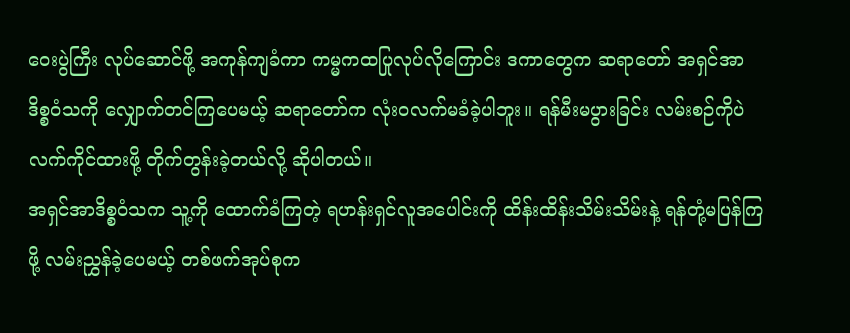ဝေးပွဲကြီး လုပ်ဆောင်ဖို့ အကုန်ကျခံကာ ကမ္မကထပြုလုပ်လိုကြောင်း ဒကာတွေက ဆရာတော် အရှင်အာဒိစ္စဝံသကို လျှောက်တင်ကြပေမယ့် ဆရာတော်က လုံးဝလက်မခံခဲ့ပါဘူး။ ရန်မီးမပွားခြင်း လမ်းစဉ်ကိုပဲ လက်ကိုင်ထားဖို့ တိုက်တွန်းခဲ့တယ်လို့ ဆိုပါတယ်။
အရှင်အာဒိစ္စဝံသက သူ့ကို ထောက်ခံကြတဲ့ ရဟန်းရှင်လူအပေါင်းကို ထိန်းထိန်းသိမ်းသိမ်းနဲ့ ရန်တုံ့မပြန်ကြဖို့ လမ်းညွှန်ခဲ့ပေမယ့် တစ်ဖက်အုပ်စုက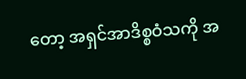တော့ အရှင်အာဒိစ္စဝံသကို အ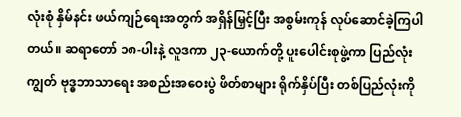လုံးစုံ နှိမ်နင်း ဖယ်ကျဉ်ရေးအတွက် အရှိန်မြှင့်ပြီး အစွမ်းကုန် လုပ်ဆောင်ခဲ့ကြပါတယ်။ ဆရာတော် ၁၈-ပါးနဲ့ လူဒကာ ၂၃-ယောက်တို့ ပူးပေါင်းစုဖွဲ့ကာ ပြည်လုံးကျွတ် ဗုဒ္ဓဘာသာရေး အစည်းအဝေးပွဲ ဖိတ်စာများ ရိုက်နှိပ်ပြီး တစ်ပြည်လုံးကို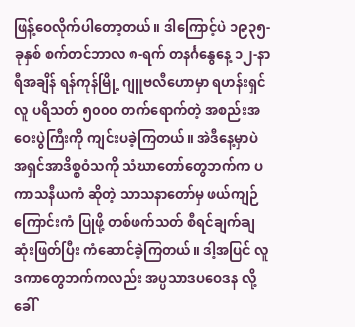ဖြန့်ဝေလိုက်ပါတော့တယ်။ ဒါကြောင့်ပဲ ၁၉၃၅-ခုနှစ် စက်တင်ဘာလ ၈-ရက် တနင်္ဂနွေနေ့ ၁၂-နာရီအချိန် ရန်ကုန်မြို့ ဂျူဗလီဟောမှာ ရဟန်းရှင်လူ ပရိသတ် ၅၀၀၀ တက်ရောက်တဲ့ အစည်းအဝေးပွဲကြီးကို ကျင်းပခဲ့ကြတယ်။ အဲဒီနေ့မှာပဲ အရှင်အာဒိစ္စဝံသကို သံဃာတော်တွေဘက်က ပကာသနီယကံ ဆိုတဲ့ သာသနာတော်မှ ဖယ်ကျဉ်ကြောင်းကံ ပြုဖို့ တစ်ဖက်သတ် စီရင်ချက်ချ ဆုံးဖြတ်ပြီး ကံဆောင်ခဲ့ကြတယ်။ ဒါ့အပြင် လူဒကာတွေဘက်ကလည်း အပ္ပသာဒပဝေဒန လို့ခေါ်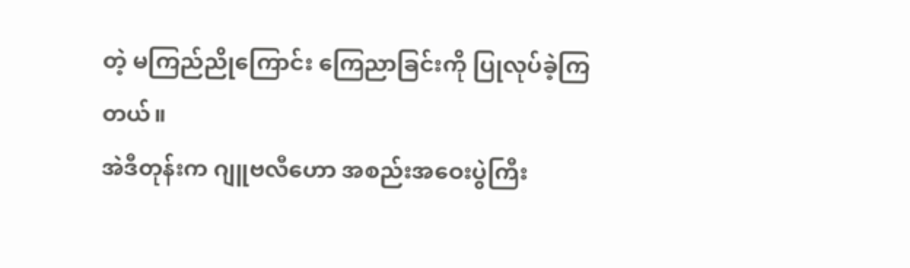တဲ့ မကြည်ညိုကြောင်း ကြေညာခြင်းကို ပြုလုပ်ခဲ့ကြတယ်။
အဲဒီတုန်းက ဂျူဗလီဟော အစည်းအဝေးပွဲကြီး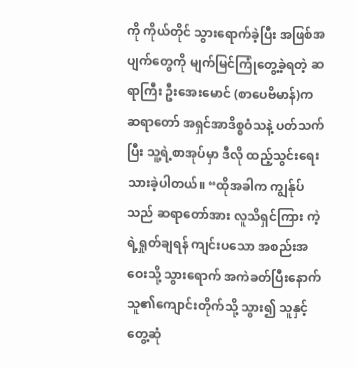ကို ကိုယ်တိုင် သွားရောက်ခဲ့ပြီး အဖြစ်အပျက်တွေကို မျက်မြင်ကြုံတွေ့ခဲ့ရတဲ့ ဆရာကြီး ဦးအေးမောင် (စာပေဗိမာန်)က ဆရာတော် အရှင်အာဒိစ္စဝံသနဲ့ ပတ်သက်ပြီး သူ့ရဲ့စာအုပ်မှာ ဒီလို ထည့်သွင်းရေးသားခဲ့ပါတယ်။ “ထိုအခါက ကျွန်ုပ်သည် ဆရာတော်အား လူသိရှင်ကြား ကဲ့ရဲ့ရှုတ်ချရန် ကျင်းပသော အစည်းအဝေးသို့ သွားရောက် အကဲခတ်ပြီးနောက် သူ၏ကျောင်းတိုက်သို့ သွား၍ သူနှင့် တွေ့ဆုံ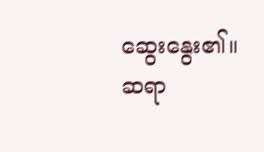ဆွေးနွေး၏။ ဆရာ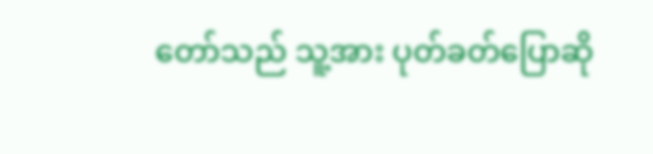တော်သည် သူ့အား ပုတ်ခတ်ပြောဆို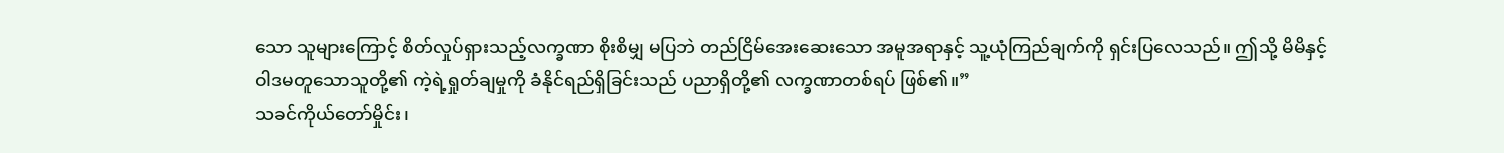သော သူများကြောင့် စိတ်လှုပ်ရှားသည့်လက္ခဏာ စိုးစိမျှ မပြဘဲ တည်ငြိမ်အေးဆေးသော အမူအရာနှင့် သူ့ယုံကြည်ချက်ကို ရှင်းပြလေသည်။ ဤသို့ မိမိနှင့် ဝါဒမတူသောသူတို့၏ ကဲ့ရဲ့ရှုတ်ချမှုကို ခံနိုင်ရည်ရှိခြင်းသည် ပညာရှိတို့၏ လက္ခဏာတစ်ရပ် ဖြစ်၏။”
သခင်ကိုယ်တော်မှိုင်း၊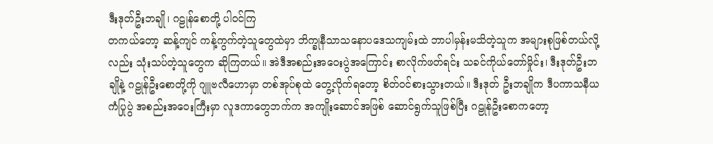ဒီးဒုတ်ဦးဘချို၊ ဂဠုန်စောတို့ ပါဝင်ကြ
တကယ်တော့ ဆန့်ကျင် ကန့်ကွက်တဲ့သူတွေထဲမှာ ဘိက္ခုနီသာသနောပဒေသကျမ်းထဲ ဘာပါမှန်းမသိတဲ့သူက အများစုဖြစ်တယ်လို့လည်း သုံးသပ်တဲ့သူတွေက ဆိုကြတယ်။ အဲဒီအစည်းအဝေးပွဲအကြောင်း စာလိုက်ဖတ်ရင်း သခင်ကိုယ်တော်မှိုင်း၊ ဒီးဒုတ်ဦးဘချိုနဲ့ ဂဠုန်ဦးစောတို့ကို ဂျူဗလီဟောမှာ တစ်အုပ်စုထဲ တွေ့လိုက်ရတော့ စိတ်ဝင်စားသွားတယ်။ ဒီးဒုတ် ဦးဘချိုက ဒီပကာသနီယကံပြုပွဲ အစည်းအဝေးကြီးမှာ လူဒကာတွေဘက်က အကျိုးဆောင်အဖြစ် ဆောင်ရွက်သူဖြစ်ပြီး ဂဠုန်ဦးစောကတော့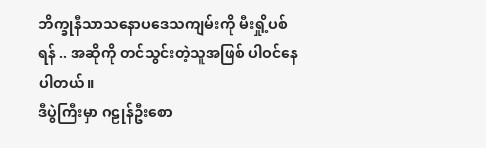ဘိက္ခုနီသာသနောပဒေသကျမ်းကို မီးရှို့ပစ်ရန် .. အဆိုကို တင်သွင်းတဲ့သူအဖြစ် ပါဝင်နေပါတယ်။
ဒီပွဲကြီးမှာ ဂဠုန်ဦးစော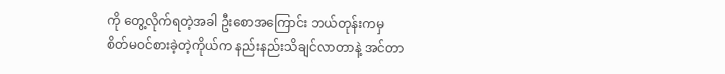ကို တွေ့လိုက်ရတဲ့အခါ ဦးစောအကြောင်း ဘယ်တုန်းကမှ စိတ်မဝင်စားခဲ့တဲ့ကိုယ်က နည်းနည်းသိချင်လာတာနဲ့ အင်တာ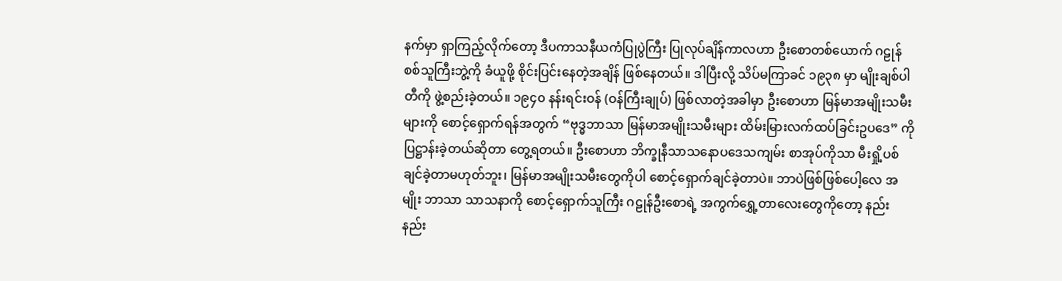နက်မှာ ရှာကြည့်လိုက်တော့ ဒီပကာသနီယကံပြုပွဲကြီး ပြုလုပ်ချိန်ကာလဟာ ဦးစောတစ်ယောက် ဂဠုန်စစ်သူကြီးဘွဲ့ကို ခံယူဖို့ စိုင်းပြင်းနေတဲ့အချိန် ဖြစ်နေတယ်။ ဒါပြီးလို့ သိပ်မကြာခင် ၁၉၃၈ မှာ မျိုးချစ်ပါတီကို ဖွဲ့စည်းခဲ့တယ်။ ၁၉၄၀ နန်းရင်းဝန် (ဝန်ကြီးချုပ်) ဖြစ်လာတဲ့အခါမှာ ဦးစောဟာ မြန်မာအမျိုးသမီးများကို စောင့်ရှောက်ရန်အတွက် “ဗုဒ္ဓဘာသာ မြန်မာအမျိုးသမီးများ ထိမ်းမြားလက်ထပ်ခြင်းဥပဒေ” ကို ပြဋ္ဌာန်းခဲ့တယ်ဆိုတာ တွေ့ရတယ်။ ဦးစောဟာ ဘိက္ခုနီသာသနောပဒေသကျမ်း စာအုပ်ကိုသာ မီးရှို့ပစ်ချင်ခဲ့တာမဟုတ်ဘူး၊ မြန်မာအမျိုးသမီးတွေကိုပါ စောင့်ရှောက်ချင်ခဲ့တာပဲ။ ဘာပဲဖြစ်ဖြစ်ပေါ့လေ အမျိုး ဘာသာ သာသနာကို စောင့်ရှောက်သူကြီး ဂဠုန်ဦးစောရဲ့ အကွက်ရွှေ့တာလေးတွေကိုတော့ နည်းနည်း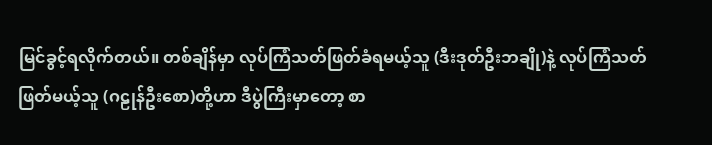မြင်ခွင့်ရလိုက်တယ်။ တစ်ချိန်မှာ လုပ်ကြံသတ်ဖြတ်ခံရမယ့်သူ (ဒီးဒုတ်ဦးဘချို)နဲ့ လုပ်ကြံသတ်ဖြတ်မယ့်သူ (ဂဠုန်ဦးစော)တို့ဟာ ဒီပွဲကြီးမှာတော့ စာ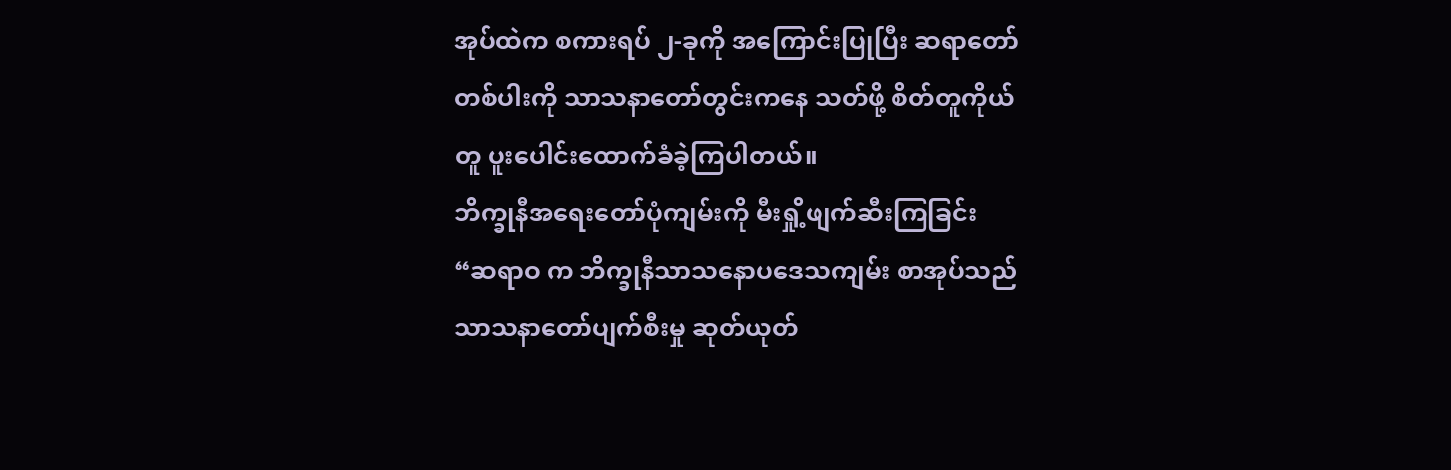အုပ်ထဲက စကားရပ် ၂-ခုကို အကြောင်းပြုပြီး ဆရာတော်တစ်ပါးကို သာသနာတော်တွင်းကနေ သတ်ဖို့ စိတ်တူကိုယ်တူ ပူးပေါင်းထောက်ခံခဲ့ကြပါတယ်။
ဘိက္ခုနီအရေးတော်ပုံကျမ်းကို မီးရှို့ဖျက်ဆီးကြခြင်း
“ဆရာဝ က ဘိက္ခုနီသာသနောပဒေသကျမ်း စာအုပ်သည် သာသနာတော်ပျက်စီးမှု ဆုတ်ယုတ်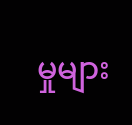မှုများ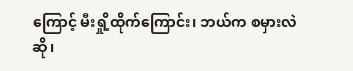ကြောင့် မီးရှို့ထိုက်ကြောင်း၊ ဘယ်က စမှားလဲဆို၊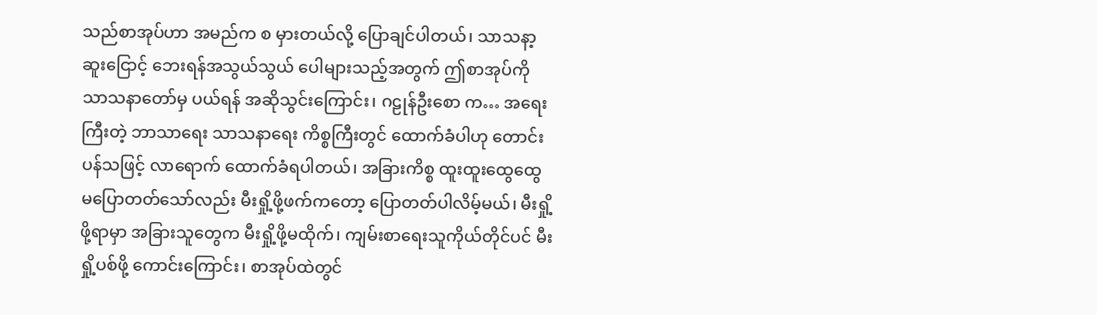သည်စာအုပ်ဟာ အမည်က စ မှားတယ်လို့ ပြောချင်ပါတယ်၊ သာသနာ့ဆူးငြောင့် ဘေးရန်အသွယ်သွယ် ပေါများသည့်အတွက် ဤစာအုပ်ကို သာသနာတော်မှ ပယ်ရန် အဆိုသွင်းကြောင်း၊ ဂဠုန်ဦးစော က… အရေးကြီးတဲ့ ဘာသာရေး သာသနာရေး ကိစ္စကြီးတွင် ထောက်ခံပါဟု တောင်းပန်သဖြင့် လာရောက် ထောက်ခံရပါတယ်၊ အခြားကိစ္စ ထူးထူးထွေထွေ မပြောတတ်သော်လည်း မီးရှို့ဖို့ဖက်ကတော့ ပြောတတ်ပါလိမ့်မယ်၊ မီးရှို့ဖို့ရာမှာ အခြားသူတွေက မီးရှို့ဖို့မထိုက်၊ ကျမ်းစာရေးသူကိုယ်တိုင်ပင် မီးရှို့ပစ်ဖို့ ကောင်းကြောင်း၊ စာအုပ်ထဲတွင်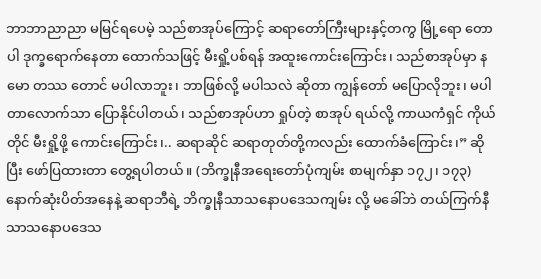ဘာဘာညာညာ မမြင်ရပေမဲ့ သည်စာအုပ်ကြောင့် ဆရာတော်ကြီးများနှင့်တကွ မြို့ရော တောပါ ဒုက္ခရောက်နေတာ ထောက်သဖြင့် မီးရှို့ပစ်ရန် အထူးကောင်းကြောင်း၊ သည်စာအုပ်မှာ နမော တဿ တောင် မပါလာဘူး၊ ဘာဖြစ်လို့ မပါသလဲ ဆိုတာ ကျွန်တော် မပြောလိုဘူး၊ မပါတာလောက်သာ ပြောနိုင်ပါတယ်၊ သည်စာအုပ်ဟာ ရှုပ်တဲ့ စာအုပ် ရယ်လို့ ကာယကံရှင် ကိုယ်တိုင် မီးရှို့ဖို့ ကောင်းကြောင်း၊.. ဆရာဆိုင် ဆရာတုတ်တို့ကလည်း ထောက်ခံကြောင်း၊” ဆိုပြီး ဖော်ပြထားတာ တွေ့ရပါတယ်။ (ဘိက္ခုနီအရေးတော်ပုံကျမ်း စာမျက်နှာ ၁၇၂၊ ၁၇၃)
နောက်ဆုံးပိတ်အနေနဲ့ ဆရာဘီရဲ့ ဘိက္ခုနီသာသနောပဒေသကျမ်း လို့ မခေါ်ဘဲ တယ်ကြက်နီသာသနောပဒေသ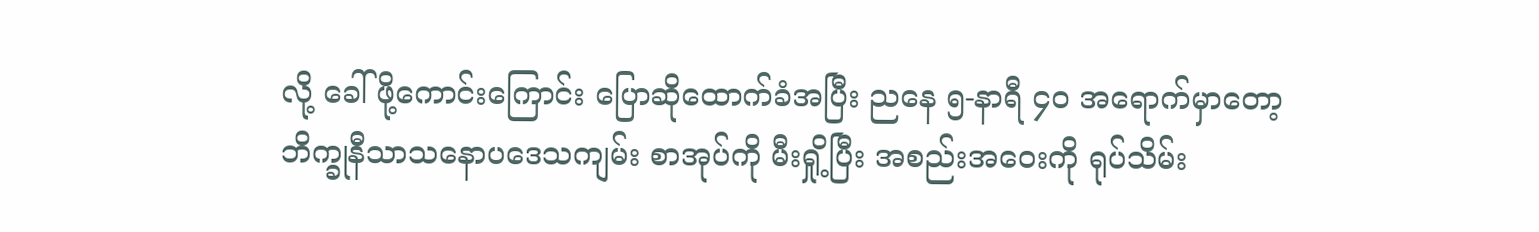လို့ ခေါ်ဖို့ကောင်းကြောင်း ပြောဆိုထောက်ခံအပြီး ညနေ ၅-နာရီ ၄၀ အရောက်မှာတော့ ဘိက္ခုနီသာသနောပဒေသကျမ်း စာအုပ်ကို မီးရှို့ပြီး အစည်းအဝေးကို ရုပ်သိမ်း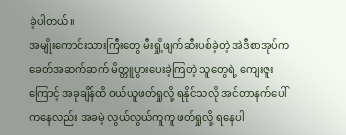ခဲ့ပါတယ်။
အမျိုးကောင်းသားကြီးတွေ မီးရှို့ဖျက်ဆီးပစ်ခဲ့တဲ့ အဲဒီစာအုပ်က ခေတ်အဆက်ဆက် မိတ္တူပွားပေးခဲ့ကြတဲ့ သူတွေရဲ့ ကျေးဇူးကြောင့် အခုချိန်ထိ ဝယ်ယူဖတ်ရှုလို့ ရနိုင်သလို အင်တာနက်ပေါ်ကနေလည်း အခမဲ့ လွယ်လွယ်ကူကူ ဖတ်ရှုလို့ ရနေပါ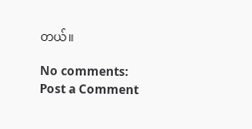တယ်။

No comments:
Post a Comment